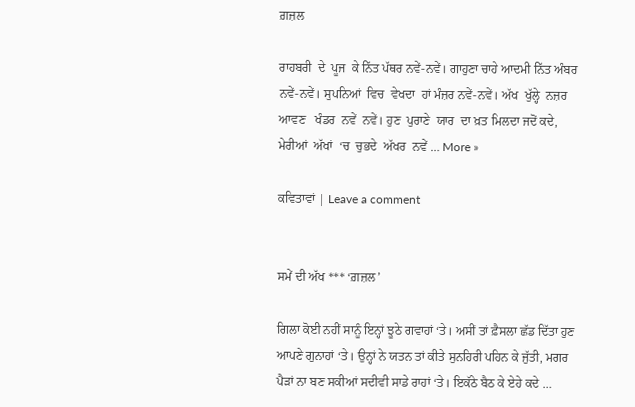ਗ਼ਜ਼ਲ

ਰਾਹਬਰੀ  ਦੇ  ਪੂਜ  ਕੇ ਨਿੱਤ ਪੱਥਰ ਨਵੇਂ-ਨਵੇਂ। ਗਾਹੁਣਾ ਚਾਹੇ ਆਦਮੀ ਨਿੱਤ ਅੰਬਰ ਨਵੇਂ-ਨਵੇਂ। ਸੁਪਨਿਆਂ  ਵਿਚ  ਵੇਖਦਾ  ਹਾਂ ਮੰਜ਼ਰ ਨਵੇਂ-ਨਵੇਂ। ਅੱਖ  ਖੁੱਲ੍ਹੇ  ਨਜ਼ਰ  ਆਵਣ   ਖੰਡਰ  ਨਵੇਂ  ਨਵੇਂ। ਹੁਣ  ਪੁਰਾਣੇ  ਯਾਰ  ਦਾ ਖ਼ਤ ਮਿਲਦਾ ਜਦੋਂ ਕਦੇ, ਮੇਰੀਆਂ  ਅੱਖਾਂ  ‘ਚ  ਚੁਭਦੇ  ਅੱਖਰ  ਨਵੇਂ … More »

ਕਵਿਤਾਵਾਂ | Leave a comment


ਸਮੇਂ ਦੀ ਅੱਖ *** ‘ਗ਼ਜ਼ਲ’

ਗਿਲਾ ਕੋਈ ਨਹੀਂ ਸਾਨੂੰ ਇਨ੍ਹਾਂ ਝੂਠੇ ਗਵਾਹਾਂ ‘ਤੇ। ਅਸੀਂ ਤਾਂ ਫ਼ੈਸਲਾ ਛੱਡ ਦਿੱਤਾ ਹੁਣ ਆਪਣੇ ਗੁਨਾਹਾਂ ‘ਤੇ। ਉਨ੍ਹਾਂ ਨੇ ਯਤਨ ਤਾਂ ਕੀਤੇ ਸੁਨਹਿਰੀ ਪਹਿਨ ਕੇ ਜੁੱਤੀ, ਮਗਰ ਪੈੜਾਂ ਨਾ ਬਣ ਸਕੀਆਂ ਸਦੀਵੀ ਸਾਡੇ ਰਾਹਾਂ ‘ਤੇ। ਇਕੱਠੇ ਬੈਠ ਕੇ ਏਹੇ ਕਦੇ …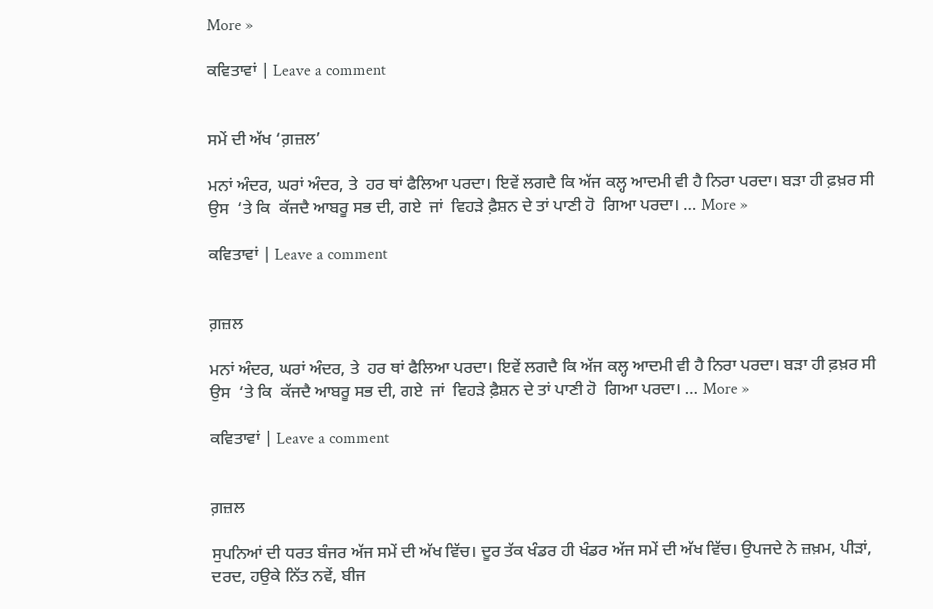More »

ਕਵਿਤਾਵਾਂ | Leave a comment


ਸਮੇਂ ਦੀ ਅੱਖ ‘ਗ਼ਜ਼ਲ’

ਮਨਾਂ ਅੰਦਰ, ਘਰਾਂ ਅੰਦਰ, ਤੇ  ਹਰ ਥਾਂ ਫੈਲਿਆ ਪਰਦਾ। ਇਵੇਂ ਲਗਦੈ ਕਿ ਅੱਜ ਕਲ੍ਹ ਆਦਮੀ ਵੀ ਹੈ ਨਿਰਾ ਪਰਦਾ। ਬੜਾ ਹੀ ਫ਼ਖ਼ਰ ਸੀ ਉਸ  ‘ਤੇ ਕਿ  ਕੱਜਦੈ ਆਬਰੂ ਸਭ ਦੀ, ਗਏ  ਜਾਂ  ਵਿਹੜੇ ਫ਼ੈਸ਼ਨ ਦੇ ਤਾਂ ਪਾਣੀ ਹੋ  ਗਿਆ ਪਰਦਾ। … More »

ਕਵਿਤਾਵਾਂ | Leave a comment


ਗ਼ਜ਼ਲ

ਮਨਾਂ ਅੰਦਰ, ਘਰਾਂ ਅੰਦਰ, ਤੇ  ਹਰ ਥਾਂ ਫੈਲਿਆ ਪਰਦਾ। ਇਵੇਂ ਲਗਦੈ ਕਿ ਅੱਜ ਕਲ੍ਹ ਆਦਮੀ ਵੀ ਹੈ ਨਿਰਾ ਪਰਦਾ। ਬੜਾ ਹੀ ਫ਼ਖ਼ਰ ਸੀ ਉਸ  ‘ਤੇ ਕਿ  ਕੱਜਦੈ ਆਬਰੂ ਸਭ ਦੀ, ਗਏ  ਜਾਂ  ਵਿਹੜੇ ਫ਼ੈਸ਼ਨ ਦੇ ਤਾਂ ਪਾਣੀ ਹੋ  ਗਿਆ ਪਰਦਾ। … More »

ਕਵਿਤਾਵਾਂ | Leave a comment


ਗ਼ਜ਼ਲ

ਸੁਪਨਿਆਂ ਦੀ ਧਰਤ ਬੰਜਰ ਅੱਜ ਸਮੇਂ ਦੀ ਅੱਖ ਵਿੱਚ। ਦੂਰ ਤੱਕ ਖੰਡਰ ਹੀ ਖੰਡਰ ਅੱਜ ਸਮੇਂ ਦੀ ਅੱਖ ਵਿੱਚ। ਉਪਜਦੇ ਨੇ ਜ਼ਖ਼ਮ, ਪੀੜਾਂ, ਦਰਦ, ਹਉਕੇ ਨਿੱਤ ਨਵੇਂ, ਬੀਜ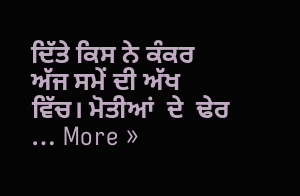ਦਿੱਤੇ ਕਿਸ ਨੇ ਕੰਕਰ ਅੱਜ ਸਮੇਂ ਦੀ ਅੱਖ ਵਿੱਚ। ਮੋਤੀਆਂ  ਦੇ  ਢੇਰ  … More »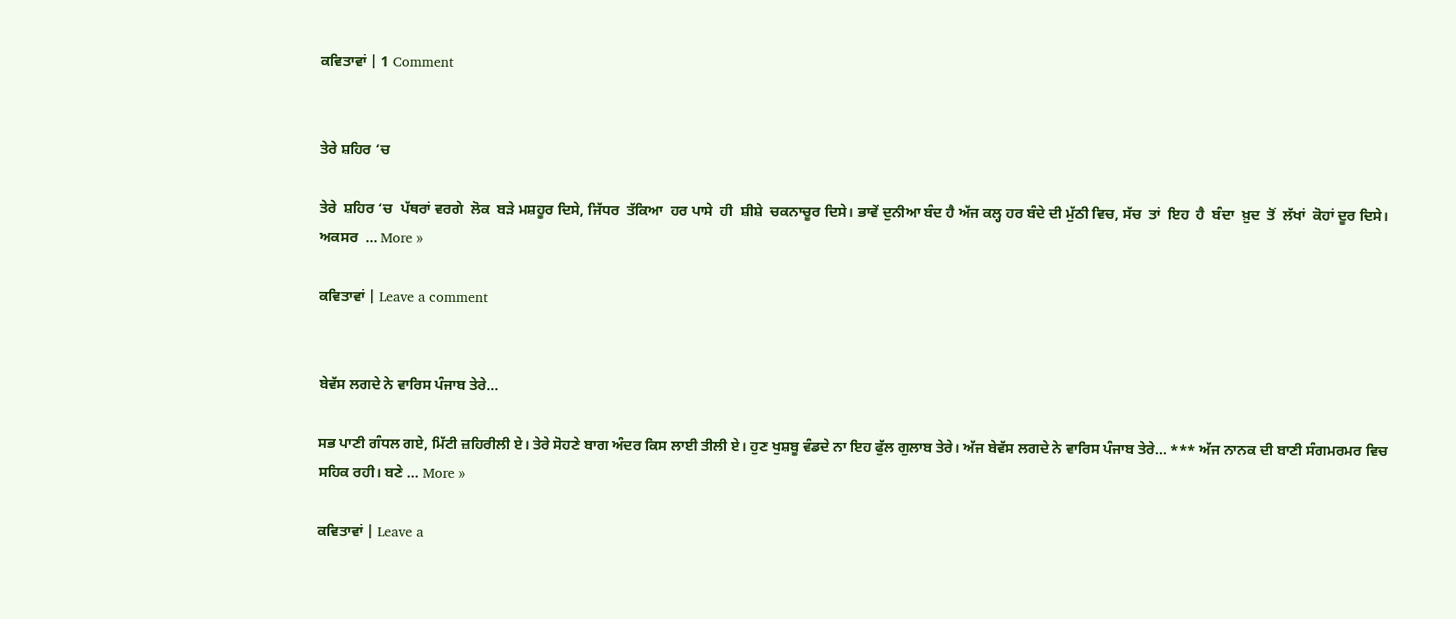ਕਵਿਤਾਵਾਂ | 1 Comment


ਤੇਰੇ ਸ਼ਹਿਰ ‘ਚ

ਤੇਰੇ  ਸ਼ਹਿਰ ‘ਚ  ਪੱਥਰਾਂ ਵਰਗੇ  ਲੋਕ  ਬੜੇ ਮਸ਼ਹੂਰ ਦਿਸੇ, ਜਿੱਧਰ  ਤੱਕਿਆ  ਹਰ ਪਾਸੇ  ਹੀ  ਸ਼ੀਸ਼ੇ  ਚਕਨਾਚੂਰ ਦਿਸੇ। ਭਾਵੇਂ ਦੁਨੀਆ ਬੰਦ ਹੈ ਅੱਜ ਕਲ੍ਹ ਹਰ ਬੰਦੇ ਦੀ ਮੁੱਠੀ ਵਿਚ, ਸੱਚ  ਤਾਂ  ਇਹ  ਹੈ  ਬੰਦਾ  ਖ਼ੁਦ  ਤੋਂ  ਲੱਖਾਂ  ਕੋਹਾਂ ਦੂਰ ਦਿਸੇ। ਅਕਸਰ  … More »

ਕਵਿਤਾਵਾਂ | Leave a comment


ਬੇਵੱਸ ਲਗਦੇ ਨੇ ਵਾਰਿਸ ਪੰਜਾਬ ਤੇਰੇ…

ਸਭ ਪਾਣੀ ਗੰਧਲ ਗਏ, ਮਿੱਟੀ ਜ਼ਹਿਰੀਲੀ ਏ। ਤੇਰੇ ਸੋਹਣੇ ਬਾਗ ਅੰਦਰ ਕਿਸ ਲਾਈ ਤੀਲੀ ਏ। ਹੁਣ ਖੁਸ਼ਬੂ ਵੰਡਦੇ ਨਾ ਇਹ ਫੁੱਲ ਗੁਲਾਬ ਤੇਰੇ। ਅੱਜ ਬੇਵੱਸ ਲਗਦੇ ਨੇ ਵਾਰਿਸ ਪੰਜਾਬ ਤੇਰੇ… *** ਅੱਜ ਨਾਨਕ ਦੀ ਬਾਣੀ ਸੰਗਮਰਮਰ ਵਿਚ ਸਹਿਕ ਰਹੀ। ਬਣੇ … More »

ਕਵਿਤਾਵਾਂ | Leave a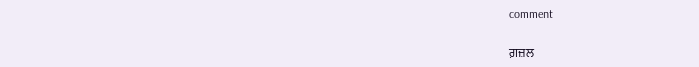comment


ਗ਼ਜ਼ਲ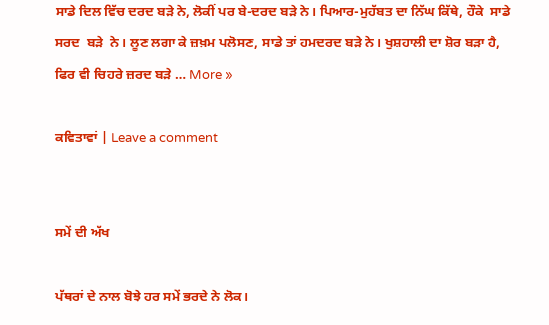ਸਾਡੇ ਦਿਲ ਵਿੱਚ ਦਰਦ ਬੜੇ ਨੇ, ਲੋਕੀਂ ਪਰ ਬੇ-ਦਰਦ ਬੜੇ ਨੇ। ਪਿਆਰ-ਮੁਹੱਬਤ ਦਾ ਨਿੱਘ ਕਿੱਥੇ, ਹੌਕੇ  ਸਾਡੇ  ਸਰਦ  ਬੜੇ  ਨੇ। ਲੂਣ ਲਗਾ ਕੇ ਜ਼ਖ਼ਮ ਪਲੋਸਣ, ਸਾਡੇ ਤਾਂ ਹਮਦਰਦ ਬੜੇ ਨੇ। ਖੁਸ਼ਹਾਲੀ ਦਾ ਸ਼ੋਰ ਬੜਾ ਹੈ, ਫਿਰ ਵੀ ਚਿਹਰੇ ਜ਼ਰਦ ਬੜੇ … More »

ਕਵਿਤਾਵਾਂ | Leave a comment


ਸਮੇਂ ਦੀ ਅੱਖ

ਪੱਥਰਾਂ ਦੇ ਨਾਲ ਬੋਝੇ ਹਰ ਸਮੇਂ ਭਰਦੇ ਨੇ ਲੋਕ।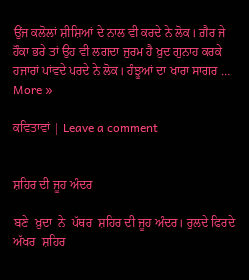ਉਂਜ ਕਲੋਲਾਂ ਸ਼ੀਸ਼ਿਆਂ ਦੇ ਨਾਲ ਵੀ ਕਰਦੇ ਨੇ ਲੋਕ। ਗ਼ੈਰ ਜੇ ਹੌਕਾ ਭਰੇ ਤਾਂ ਉਹ ਵੀ ਲਗਦਾ ਜੁਰਮ ਹੈ ਖ਼ੁਦ ਗੁਨਾਹ ਕਰਕੇ ਹਜਾਰਾਂ ਪਾਂਵਦੇ ਪਰਦੇ ਨੇ ਲੋਕ। ਹੰਝੂਆਂ ਦਾ ਖਾਰਾ ਸਾਗਰ … More »

ਕਵਿਤਾਵਾਂ | Leave a comment


ਸ਼ਹਿਰ ਦੀ ਜੂਹ ਅੰਦਰ

ਬਣੇ  ਖ਼ੁਦਾ  ਨੇ  ਪੱਥਰ  ਸ਼ਹਿਰ ਦੀ ਜੂਹ ਅੰਦਰ। ਰੁਲਦੇ ਫਿਰਦੇ  ਅੱਖਰ  ਸ਼ਹਿਰ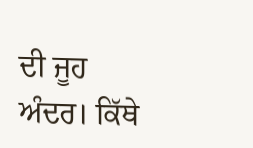ਦੀ ਜੂਹ ਅੰਦਰ। ਕਿੱਥੇ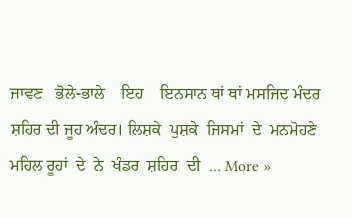ਜਾਵਣ   ਭੋਲੇ-ਭਾਲੇ    ਇਹ    ਇਨਸਾਨ ਥਾਂ ਥਾਂ ਮਸਜਿਦ ਮੰਦਰ ਸ਼ਹਿਰ ਦੀ ਜੂਹ ਅੰਦਰ। ਲਿਸ਼ਕੇ  ਪੁਸ਼ਕੇ  ਜਿਸਮਾਂ  ਦੇ  ਮਨਮੋਹਣੇ ਮਹਿਲ ਰੂਹਾਂ  ਦੇ  ਨੇ  ਖੰਡਰ  ਸ਼ਹਿਰ  ਦੀ  … More »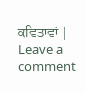ਕਵਿਤਾਵਾਂ | Leave a comment